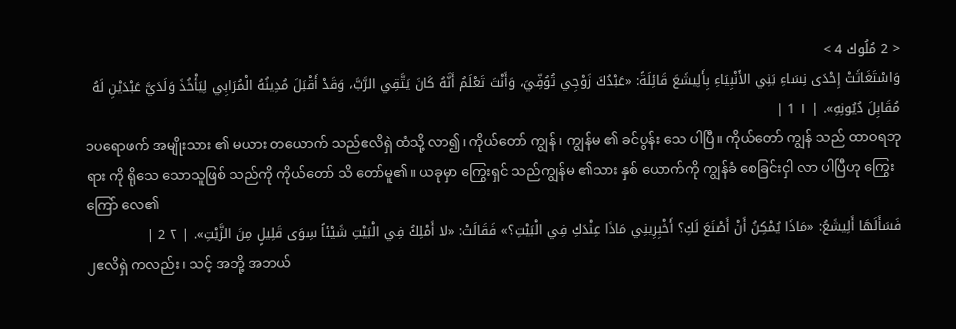< 2 مُلُوك 4 >
وَاسْتَغَاثَتْ إِحْدَى نِسَاءِ بَنِي الأَنْبِيَاءِ بِأَلِيشَعَ قَائِلَةً: «عَبْدُكَ زَوْجِي تُوُفِّيَ، وَأَنْتَ تَعْلَمُ أَنَّهُ كَانَ يَتَّقِي الرَّبَّ، وَقَدْ أَقْبَلَ مُدِينُهُ الْمُرَابِي لِيَأْخُذَ وَلَدَيَّ عَبْدَيْنِ لَهُ مُقَابِلَ دُيُونِهِ». | ١ 1 |
၁ပရောဖက် အမျိုးသား ၏ မယား တယောက် သည်ဧလိရှဲ ထံသို့ လာ၍၊ ကိုယ်တော် ကျွန် ၊ ကျွန်မ ၏ ခင်ပွန်း သေ ပါပြီ။ ကိုယ်တော် ကျွန် သည် ထာဝရဘုရား ကို ရိုသေ သောသူဖြစ် သည်ကို ကိုယ်တော် သိ တော်မူ၏။ ယခုမှာ ကြွေးရှင် သည်ကျွန်မ ၏သား နှစ် ယောက်ကို ကျွန်ခံ စေခြင်းငှါ လာ ပါပြီဟု ကြွေးကြော် လေ၏
فَسَأَلَهَا أَلِيشَعُ: «مَاذَا يُمْكِنُ أَنْ أَصْنَعَ لَكِ؟ أَخْبِرِينِي مَاذَا عِنْدَكِ فِي الْبَيْتِ؟» فَقَالَتْ: «لا أَمْلِكُ فِي الْبَيْتِ شَيْئاً سِوَى قَلِيلٍ مِنَ الزَّيْتِ». | ٢ 2 |
၂ဧလိရှဲ ကလည်း ၊ သင့် အဘို့ အဘယ်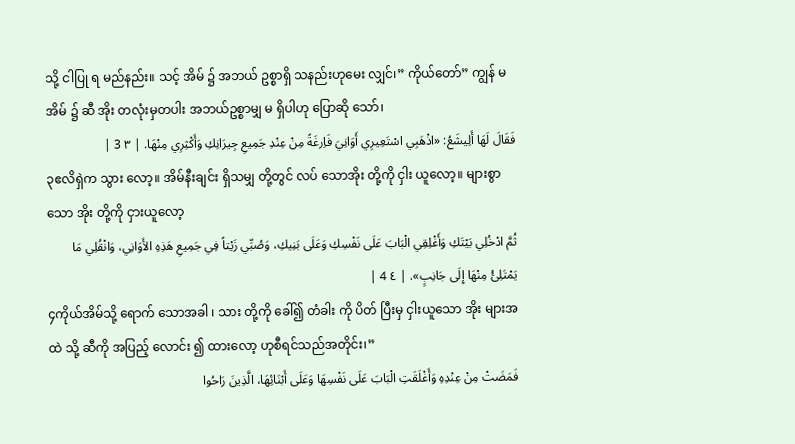သို့ ငါပြု ရ မည်နည်း။ သင့် အိမ် ၌ အဘယ် ဥစ္စာရှိ သနည်းဟုမေး လျှင်၊” ကိုယ်တော်” ကျွန် မအိမ် ၌ ဆီ အိုး တလုံးမှတပါး အဘယ်ဥစ္စာမျှ မ ရှိပါဟု ပြောဆို သော်၊
فَقَالَ لَهَا أَلِيشَعُ: «اذْهَبِي اسْتَعِيرِي أَوَانِيَ فَاِرغَةً مِنْ عِنْدِ جَمِيعِ جِيرَانِكِ وَأَكْثِرِي مِنْهَا. | ٣ 3 |
၃ဧလိရှဲက သွား လော့။ အိမ်နီးချင်း ရှိသမျှ တို့တွင် လပ် သောအိုး တို့ကို ငှါး ယူလော့။ များစွာသော အိုး တို့ကို ငှားယူလော့
ثُمَّ ادْخُلِي بَيْتَكِ وَأَغْلِقِي الْبَابَ عَلَى نَفْسِكِ وَعَلَى بَنِيكِ، وَصُبِّي زَيْتاً فِي جَمِيعِ هَذِهِ الأَوَانِي، وَانْقُلِي مَا يَمْتَلِئُ مِنْهَا إِلَى جَانِبٍ». | ٤ 4 |
၄ကိုယ်အိမ်သို့ ရောက် သောအခါ ၊ သား တို့ကို ခေါ်၍ တံခါး ကို ပိတ် ပြီးမှ ငှါးယူသော အိုး များအထဲ သို့ ဆီကို အပြည့် လောင်း ၍ ထားလော့ ဟုစီရင်သည်အတိုင်း၊”
فَمَضَتْ مِنْ عِنْدِهِ وَأَغْلَقَتِ الْبَابَ عَلَى نَفْسِهَا وَعَلَى أَبْنَائِهَا، الَّذِينَ رَاحُوا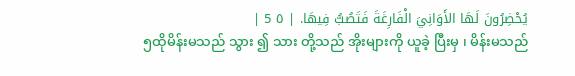يُحْضِرُونَ لَهَا الأَوَانِيَ الْفَارِغَةَ فَتَصُبُّ فِيهَا. | ٥ 5 |
၅ထိုမိန်းမသည် သွား ၍ သား တို့သည် အိုးများကို ယူခဲ့ ပြီးမှ ၊ မိန်းမသည်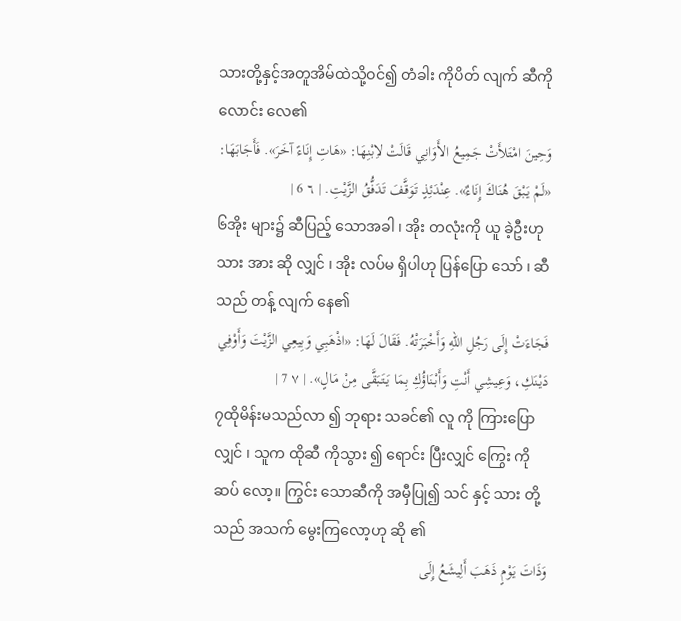သားတို့နှင့်အတူအိမ်ထဲသို့ဝင်၍ တံခါး ကိုပိတ် လျက် ဆီကို လောင်း လေ၏
وَحِينَ امْتَلأَتْ جَمِيعُ الأَوَانِي قَالَتْ لاِبْنِهَا: «هَاتِ إِنَاءً آخَرَ». فَأَجَابَهَا: «لَمْ يَبْقَ هُنَاكَ إِنَاءٌ». عِنْدَئِذٍ تَوَقَّفَ تَدَفُّقُ الزَّيْتِ. | ٦ 6 |
၆အိုး များ၌ ဆီပြည့် သောအခါ ၊ အိုး တလုံးကို ယူ ခဲ့ဦးဟုသား အား ဆို လျှင် ၊ အိုး လပ်မ ရှိပါဟု ပြန်ပြော သော် ၊ ဆီ သည် တန့် လျက် နေ၏
فَجَاءَتْ إِلَى رَجُلِ اللهِ وَأَخْبَرَتْهُ. فَقَالَ لَهَا: «اذْهَبِي وَبِيعِي الزَّيْتَ وَأَوْفِي دَيْنَكِ، وَعِيشِي أَنْتِ وَأَبْنَاؤُكِ بِمَا يَتَبَقَّى مِنْ مَالٍ». | ٧ 7 |
၇ထိုမိန်းမသည်လာ ၍ ဘုရား သခင်၏ လူ ကို ကြားပြော လျှင် ၊ သူက ထိုဆီ ကိုသွား ၍ ရောင်း ပြီးလျှင် ကြွေး ကို ဆပ် လော့။ ကြွင်း သောဆီကို အမှီပြု၍ သင် နှင့် သား တို့သည် အသက် မွေးကြလော့ဟု ဆို ၏
وَذَاتَ يَوْمٍ ذَهَبَ أَلِيشَعُ إِلَى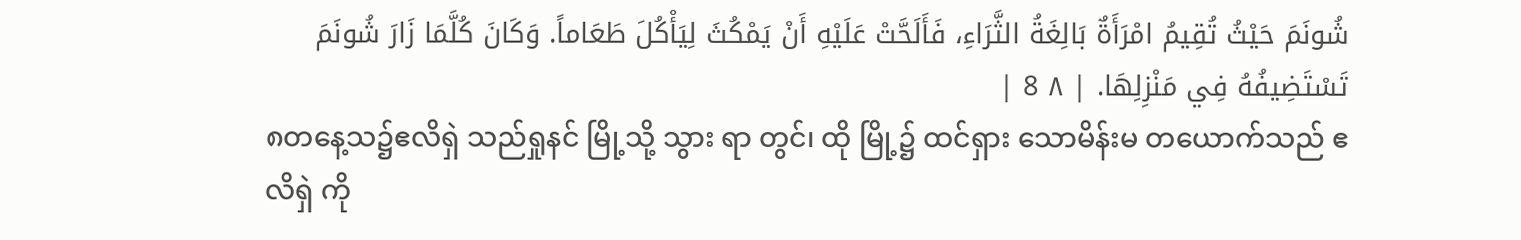شُونَمَ حَيْثُ تُقِيمُ امْرَأَةٌ بَالِغَةُ الثَّرَاءِ، فَأَلَحَّتْ عَلَيْهِ أَنْ يَمْكُثَ لِيَأْكُلَ طَعَاماً. وَكَانَ كُلَّمَا زَارَ شُونَمَ تَسْتَضِيفُهُ فِي مَنْزِلِهَا. | ٨ 8 |
၈တနေ့သ၌ဧလိရှဲ သည်ရှုနင် မြို့သို့ သွား ရာ တွင်၊ ထို မြို့၌ ထင်ရှား သောမိန်းမ တယောက်သည် ဧလိရှဲ ကို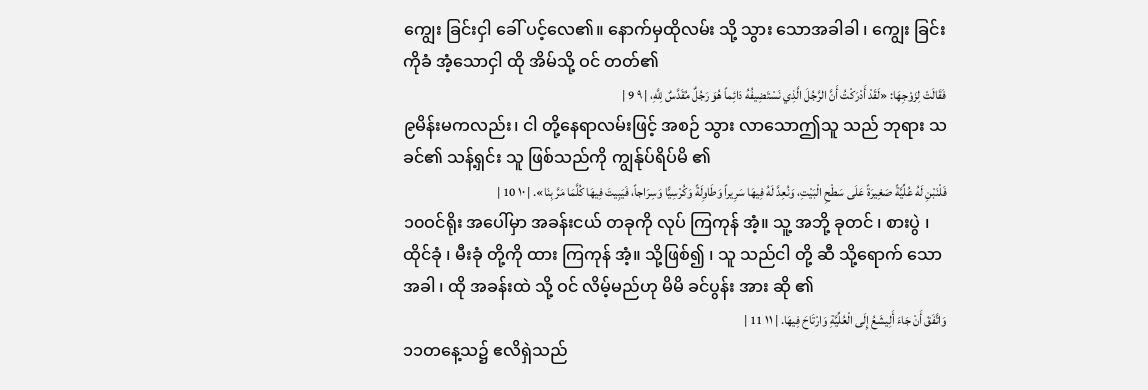ကျွေး ခြင်းငှါ ခေါ် ပင့်လေ၏။ နောက်မှထိုလမ်း သို့ သွား သောအခါခါ ၊ ကျွေး ခြင်းကိုခံ အံ့သောငှါ ထို အိမ်သို့ ဝင် တတ်၏
فَقَالَتْ لِزَوْجِهَا: «لَقَدْ أَدْرَكْتُ أَنَّ الرَّجُلَ الَّذِي نَسْتَضِيفُهُ دَائِماً هُوَ رَجُلٌ مُقَدَّسٌ لِلَّهِ، | ٩ 9 |
၉မိန်းမကလည်း၊ ငါ တို့နေရာလမ်းဖြင့် အစဉ် သွား လာသောဤသူ သည် ဘုရား သခင်၏ သန့်ရှင်း သူ ဖြစ်သည်ကို ကျွန်ုပ်ရိပ်မိ ၏
فَلْنَبْنِ لَهُ عُلِّيَّةً صَغِيرَةً عَلَى سَطْحِ الْبَيْتِ، وَنُعِدَّ لَهُ فِيهَا سَرِيراً وَطَاوِلَةً وَكُرْسِيًّا وَسِرَاجاً، فَيَبِيتَ فِيهَا كُلَّمَا مَرَّ بِنَا». | ١٠ 10 |
၁၀ဝင်ရိုး အပေါ်မှာ အခန်းငယ် တခုကို လုပ် ကြကုန် အံ့။ သူ့ အဘို့ ခုတင် ၊ စားပွဲ ၊ ထိုင်ခုံ ၊ မီးခုံ တို့ကို ထား ကြကုန် အံ့။ သို့ဖြစ်၍ ၊ သူ သည်ငါ တို့ ဆီ သို့ရောက် သောအခါ ၊ ထို အခန်းထဲ သို့ ဝင် လိမ့်မည်ဟု မိမိ ခင်ပွန်း အား ဆို ၏
وَاتَّفَقَ أَنْ جَاءَ أَلِيشَعُ إِلَى الْعُلِّيَّةِ وَارْتَاحَ فِيهَا. | ١١ 11 |
၁၁တနေ့သ၌ ဧလိရှဲသည်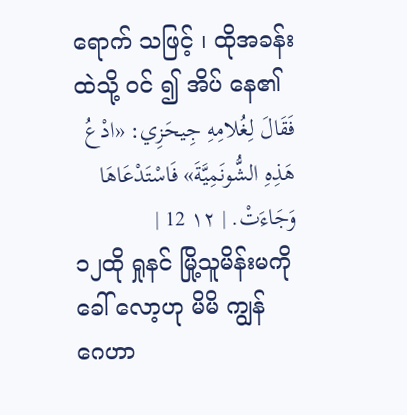ရောက် သဖြင့် ၊ ထိုအခန်း ထဲသို့ ဝင် ၍ အိပ် နေ၏
فَقَالَ لِغُلامِهِ جِيحَزِي: «ادْعُ هَذِهِ الشُّونَمِيَّةَ» فَاسْتَدْعَاهَا وَجَاءَتْ. | ١٢ 12 |
၁၂ထို ရှုနင် မြို့သူမိန်းမကို ခေါ် လော့ဟု မိမိ ကျွန် ဂေဟာ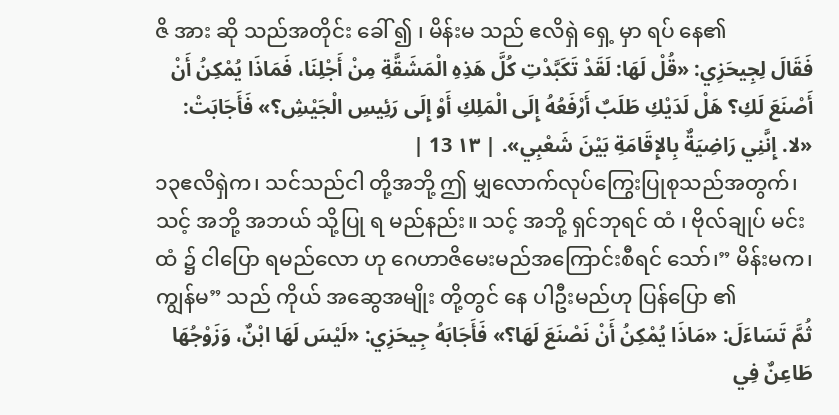ဇိ အား ဆို သည်အတိုင်း ခေါ် ၍ ၊ မိန်းမ သည် ဧလိရှဲ ရှေ့ မှာ ရပ် နေ၏
فَقَالَ لِجِيحَزِي: «قُلْ لَهَا: لَقَدْ تَكَبَّدْتِ كُلَّ هَذِهِ الْمَشَقَّةِ مِنْ أَجْلِنَا، فَمَاذَا يُمْكِنُ أَنْ أَصْنَعَ لَكِ؟ هَلْ لَدَيْكِ طَلَبٌ أَرْفَعُهُ إِلَى الْمَلِكِ أَوْ إِلَى رَئِيسِ الْجَيْشِ؟» فَأَجَابَتْ: «لا. إِنَّنِي رَاضِيَةٌ بِالإِقَامَةِ بَيْنَ شَعْبِي». | ١٣ 13 |
၁၃ဧလိရှဲက၊ သင်သည်ငါ တို့အဘို့ ဤ မျှလောက်လုပ်ကြွေးပြုစုသည်အတွက်၊ သင့် အဘို့ အဘယ် သို့ပြု ရ မည်နည်း။ သင့် အဘို့ ရှင်ဘုရင် ထံ ၊ ဗိုလ်ချုပ် မင်းထံ ၌ ငါပြော ရမည်လော ဟု ဂေဟာဇိမေးမည်အကြောင်းစီရင် သော်၊” မိန်းမက၊ ကျွန်မ” သည် ကိုယ် အဆွေအမျိုး တို့တွင် နေ ပါဦးမည်ဟု ပြန်ပြော ၏
ثُمَّ تَسَاءَلَ: «مَاذَا يُمْكِنُ أَنْ نَصْنَعَ لَهَا؟» فَأَجَابَهُ جِيحَزِي: «لَيْسَ لَهَا ابْنٌ، وَزَوْجُهَا طَاعِنٌ فِي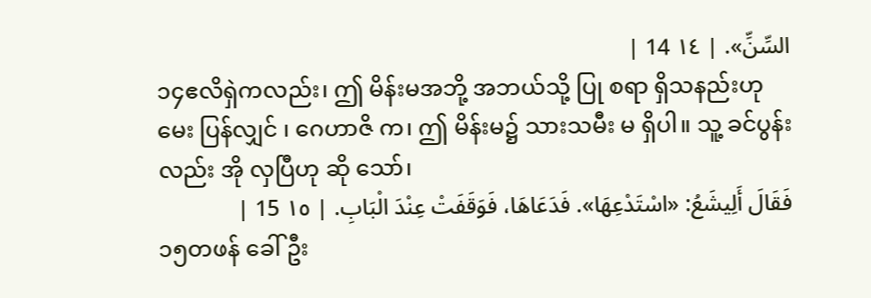السِّنِّ». | ١٤ 14 |
၁၄ဧလိရှဲကလည်း၊ ဤ မိန်းမအဘို့ အဘယ်သို့ ပြု စရာ ရှိသနည်းဟုမေး ပြန်လျှင် ၊ ဂေဟာဇိ က၊ ဤ မိန်းမ၌ သားသမီး မ ရှိပါ။ သူ့ ခင်ပွန်း လည်း အို လှပြီဟု ဆို သော်၊
فَقَالَ أَلِيشَعُ: «اسْتَدْعِهَا». فَدَعَاهَا، فَوَقَفَتْ عِنْدَ الْبَابِ. | ١٥ 15 |
၁၅တဖန် ခေါ် ဦး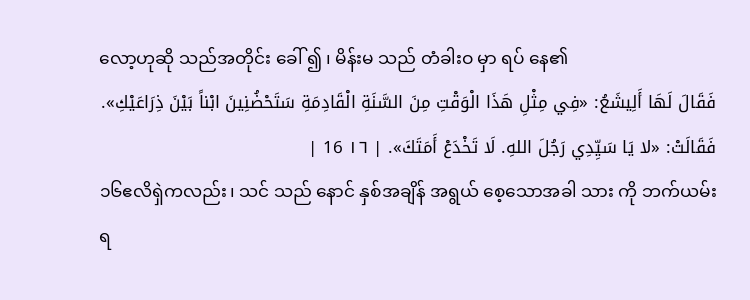လော့ဟုဆို သည်အတိုင်း ခေါ် ၍ ၊ မိန်းမ သည် တံခါးဝ မှာ ရပ် နေ၏
فَقَالَ لَهَا أَلِيشَعُ: «فِي مِثْلِ هَذَا الْوَقْتِ مِنَ السَّنَةِ الْقَادِمَةِ سَتَحْضُنِينَ ابْناً بَيْنَ ذِرَاعَيْكِ». فَقَالَتْ: «لا يَا سَيِّدِي رَجُلَ اللهِ. لَا تَخْدَعْ أَمَتَكَ». | ١٦ 16 |
၁၆ဧလိရှဲကလည်း၊ သင် သည် နောင် နှစ်အချိန် အရွယ် စေ့သောအခါ သား ကို ဘက်ယမ်း ရ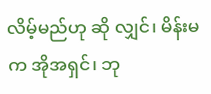လိမ့်မည်ဟု ဆို လျှင်၊ မိန်းမက အိုအရှင်၊ ဘု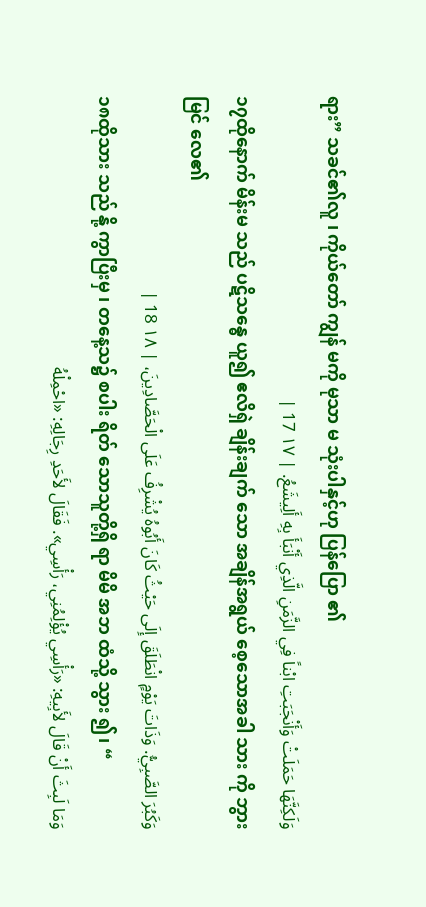ရား” သခင်၏လူ ၊ ကိုယ်တော် ကျွန် မကို မုသာ မ သုံးပါနှင့်ဟု ပြန်ပြော ၏
وَلَكِنَّهَا حَمَلَتْ وَأَنْجَبَتِ ابْناً فِي الزَّمَنِ الَّذِي أَنْبَأَ بِهِ أَلِيشَعُ. | ١٧ 17 |
၁၇ထိုနောက် မိန်းမ သည် ပဋိသန္ဓေ ယူ၍ ဧလိရှဲ ချိန်းချက် သော အချိန်အရွယ် စေ့သောအခါ သား ကို ဘွားမြင် လေ၏
وَكَبُرَ الصَّبِيُّ. وَذَاتَ يَوْمٍ انْطَلَقَ إِلَى حَيْثُ كَانَ أَبُوهُ يُشْرِفُ عَلَى الْحَصَّادِينَ، | ١٨ 18 |
၁၈ထိုသား သည် နို့ ကွာပြီးမှ ၊ တနေ့သ၌ စပါး ရိတ် သောသူတို့ရှိ ရာ မိမိ အဘ ထံသို့ သွား ၍၊ “
وَمَا لَبِثَ أَنْ قَالَ لأَبِيهِ: «رَأْسِي يُؤْلِمُنِي، رَأْسِي». فَقَالَ لأَحَدِ رِجَالِهِ: «احْمِلْهُ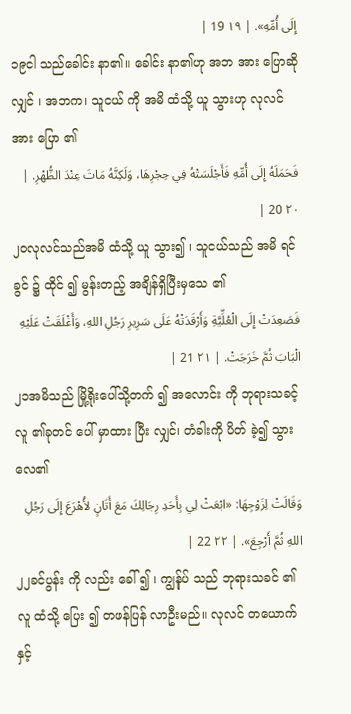إِلَى أُمِّهِ». | ١٩ 19 |
၁၉ငါ သည်ခေါင်း နာ၏။ ခေါင်း နာ၏ဟု အဘ အား ပြောဆို လျှင် ၊ အဘက၊ သူငယ် ကို အမိ ထံသို့ ယူ သွားဟု လုလင် အား ပြော ၏
فَحَمَلَهُ إِلَى أُمِّهِ فَأَجْلَسَتْهُ فِي حِجْرِهَا، وَلَكِنَّهُ مَاتَ عِنْدَ الظُّهْرِ. | ٢٠ 20 |
၂၀လုလင်သည်အမိ ထံသို့ ယူ သွား၍ ၊ သူငယ်သည် အမိ ရင်ခွင် ၌ ထိုင် ၍ မွန်းတည့် အချိန်ရှိပြီးမှသေ ၏
فَصَعِدَتْ إِلَى الْعُلِّيَّةِ وَأَرْقَدَتْهُ عَلَى سَرِيرِ رَجُلِ اللهِ، وَأَغْلَقَتْ عَلَيْهِ الْبَابَ ثُمَّ خَرَجَتْ. | ٢١ 21 |
၂၁အမိသည် မြို့ရိုးပေါ်သို့တက် ၍ အလောင်း ကို ဘုရားသခင့် လူ ၏ခုတင် ပေါ် မှာထား ပြီး လျှင်၊ တံခါးကို ပိတ် ခဲ့၍ သွား လေ၏
وَقَالَتْ لِزَوْجِهَا: «ابْعَثْ لِي بِأَحَدِ رِجَالِكَ مَعَ أَتَانٍ لأُهْرَعَ إِلَى رَجُلِ اللهِ ثُمَّ أَرْجِعَ». | ٢٢ 22 |
၂၂ခင်ပွန်း ကို လည်း ခေါ် ၍ ၊ ကျွန်ုပ် သည် ဘုရားသခင် ၏လူ ထံသို့ ပြေး ၍ တဖန်ပြန် လာဦးမည်။ လုလင် တယောက် နှင့်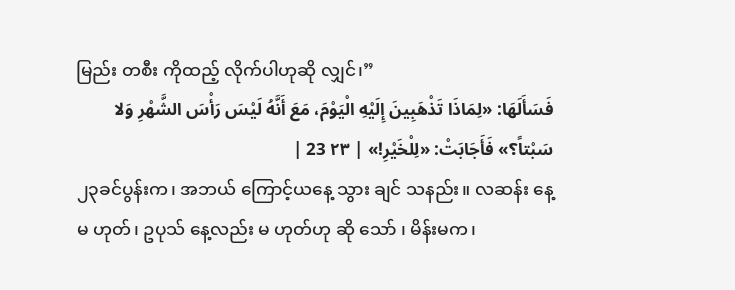မြည်း တစီး ကိုထည့် လိုက်ပါဟုဆို လျှင်၊”
فَسَأَلَهَا: «لِمَاذَا تَذْهَبِينَ إِلَيْهِ الْيَوْمَ، مَعَ أَنَّهُ لَيْسَ رَأْسَ الشَّهْرِ وَلا سَبْتاً؟» فَأَجَابَتْ: «لِلْخَيْرِ!» | ٢٣ 23 |
၂၃ခင်ပွန်းက၊ အဘယ် ကြောင့်ယနေ့ သွား ချင် သနည်း။ လဆန်း နေ့မ ဟုတ်၊ ဥပုသ် နေ့လည်း မ ဟုတ်ဟု ဆို သော် ၊ မိန်းမက၊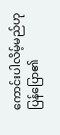ကောင်းပါလိမ့်မည်ဟု ပြန်ပြော၏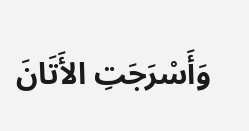وَأَسْرَجَتِ الأَتَانَ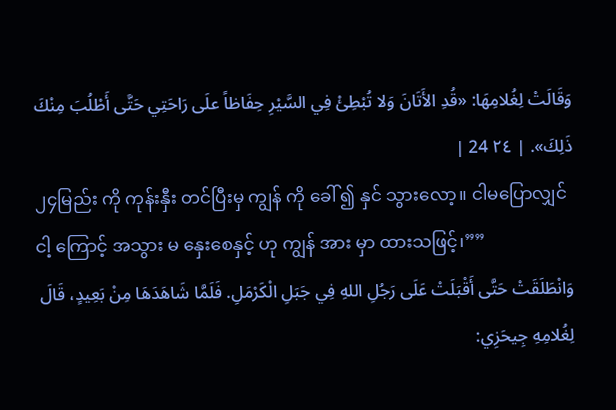وَقَالَتْ لِغُلامِهَا: «قُدِ الأَتَانَ وَلا تُبْطِئْ فِي السَّيْرِ حِفَاظاً علَى رَاحَتِي حَتَّى أَطْلُبَ مِنْكَ ذَلِكَ». | ٢٤ 24 |
၂၄မြည်း ကို ကုန်းနှီး တင်ပြီးမှ ကျွန် ကို ခေါ် ၍ နှင် သွားလော့။ ငါမပြောလျှင် ငါ့ ကြောင့် အသွား မ နှေးစေနှင့် ဟု ကျွန် အား မှာ ထားသဖြင့်၊””
وَانْطَلَقَتْ حَتَّى أَقْبَلَتْ عَلَى رَجُلِ اللهِ فِي جَبَلِ الْكَرْمَلِ. فَلَمَّا شَاهَدَهَا مِنْ بَعِيدٍ، قَالَ لِغُلامِهِ جِيحَزِي: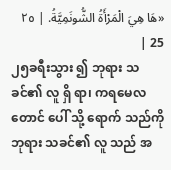«هَا هِيَ الْمَرْأَةُ الشُّونَمِيَّةُ. | ٢٥ 25 |
၂၅ခရီးသွား ၍ ဘုရား သခင်၏ လူ ရှိ ရာ၊ ကရမေလ တောင် ပေါ် သို့ ရောက် သည်ကို ဘုရား သခင်၏ လူ သည် အ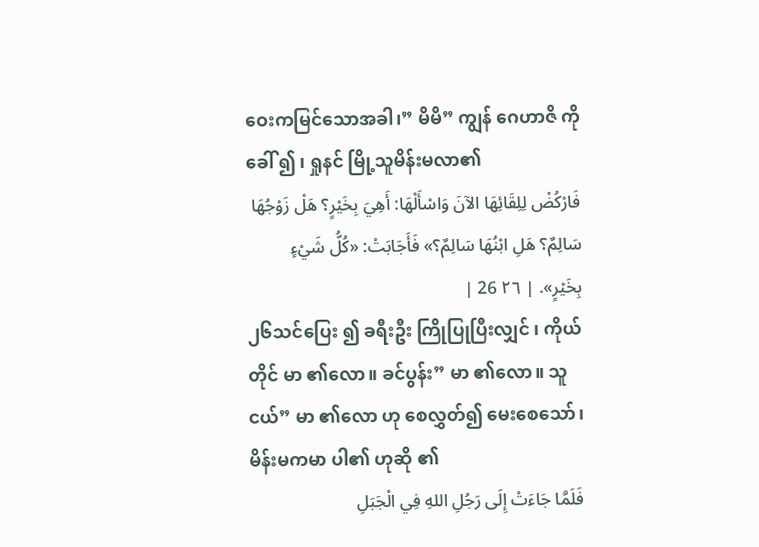ဝေးကမြင်သောအခါ၊” မိမိ” ကျွန် ဂေဟာဇိ ကို ခေါ် ၍ ၊ ရှုနင် မြို့သူမိန်းမလာ၏
فَارْكُضْ لِلِقَائِهَا الآنَ وَاسْأَلْهَا: أَهِيَ بِخَيْرٍ؟ هَلْ زَوْجُهَا سَالِمٌ؟ هَلِ ابْنُهَا سَالِمٌ؟» فَأَجَابَتْ: «كُلُّ شَيْءٍ بِخَيْرٍ». | ٢٦ 26 |
၂၆သင်ပြေး ၍ ခရီးဦး ကြိုပြုပြီးလျှင် ၊ ကိုယ်တိုင် မာ ၏လော။ ခင်ပွန်း” မာ ၏လော။ သူငယ်” မာ ၏လော ဟု စေလွှတ်၍ မေးစေသော်၊ မိန်းမကမာ ပါ၏ ဟုဆို ၏
فَلَمَّا جَاءَتْ إِلَى رَجُلِ اللهِ فِي الْجَبَلِ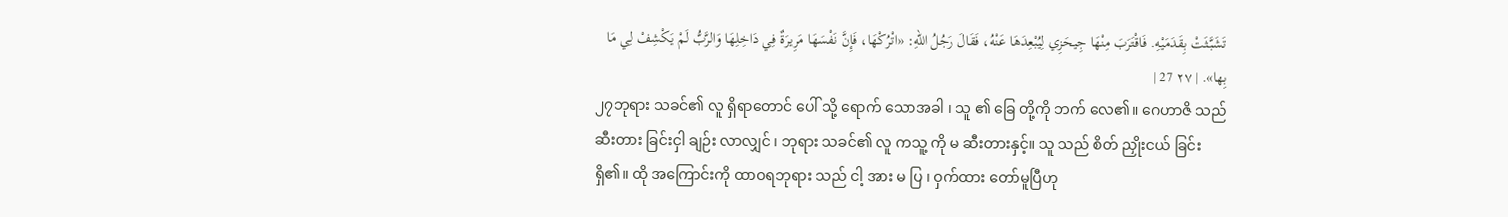تَشَبَّثَتْ بِقَدَمَيْهِ. فَاقْتَرَبَ مِنْهَا جِيحَزِي لِيُبْعِدَهَا عَنْهُ، فَقَالَ رَجُلُ اللهِ: «اتْرُكْهَا، فَإِنَّ نَفْسَهَا مَرِيرَةٌ فِي دَاخِلِهَا وَالرَّبُّ لَمْ يَكْشِفْ لِي مَا بِها». | ٢٧ 27 |
၂၇ဘုရား သခင်၏ လူ ရှိရာတောင် ပေါ် သို့ ရောက် သောအခါ ၊ သူ ၏ ခြေ တို့ကို ဘက် လေ၏။ ဂေဟာဇိ သည် ဆီးတား ခြင်းငှါ ချဉ်း လာလျှင် ၊ ဘုရား သခင်၏ လူ ကသူ့ ကို မ ဆီးတားနှင့်။ သူ သည် စိတ် ညှိုးငယ် ခြင်းရှိ၏။ ထို အကြောင်းကို ထာဝရဘုရား သည် ငါ့ အား မ ပြ ၊ ဝှက်ထား တော်မူပြီဟု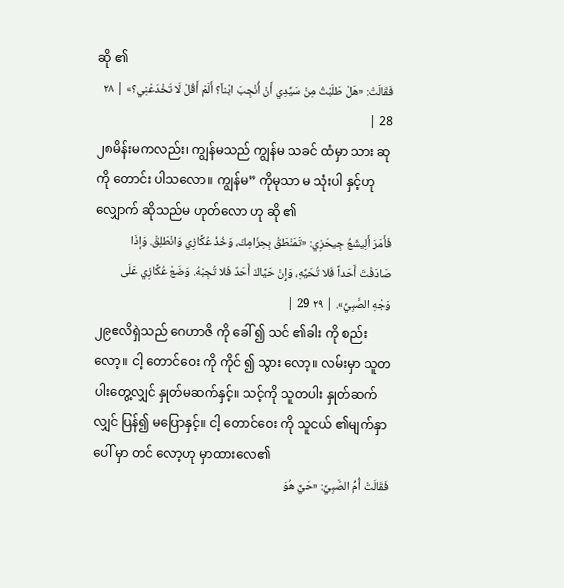ဆို ၏
فَقَالَتْ: «هَلْ طَلَبْتُ مِنْ سَيِّدِي أَنْ أُنْجِبَ ابْناً؟ أَلَمْ أَقُلْ لَا تَخْدَعْنِي؟» | ٢٨ 28 |
၂၈မိန်းမကလည်း၊ ကျွန်မသည် ကျွန်မ သခင် ထံမှာ သား ဆုကို တောင်း ပါသလော။ ကျွန်မ” ကိုမုသာ မ သုံးပါ နှင့်ဟု လျှောက် ဆိုသည်မ ဟုတ်လော ဟု ဆို ၏
فَأَمَرَ أَلِيشَعُ جِيحَزِي: «تَمَنْطَقْ بِحِزَامِكَ، وَخُذْ عُكَّازِي وَانْطَلِقْ. وَإذَا صَادَفْتَ أَحَداً فَلا تُحَيِّهِ، وَإِنْ حَيَّاكَ أَحَدٌ فَلا تُجِبْهُ. وَضَعْ عُكَّازِي عَلَى وَجْهِ الصَّبِيِّ». | ٢٩ 29 |
၂၉ဧလိရှဲသည် ဂေဟာဇိ ကို ခေါ် ၍ သင် ၏ခါး ကို စည်း လော့။ ငါ့ တောင်ဝေး ကို ကိုင် ၍ သွား လော့။ လမ်းမှာ သူတပါးတွေ့လျှင် နှုတ်မဆက်နှင့်။ သင့်ကို သူတပါး နှုတ်ဆက်လျှင် ပြန်၍ မပြောနှင့်။ ငါ့ တောင်ဝေး ကို သူငယ် ၏မျက်နှာ ပေါ် မှာ တင် လော့ဟု မှာထားလေ၏
فَقَالَتْ أُمُّ الصَّبِيِّ: «حَيٌّ هُوَ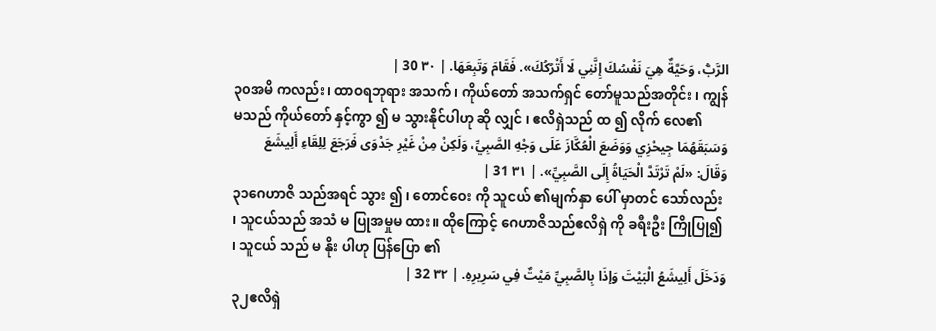الرَّبُّ، وَحَيَّةٌ هِيَ نَفْسُكَ إِنَّنِي لَا أَتْرُكُكَ». فَقَامَ وَتَبِعَهَا. | ٣٠ 30 |
၃၀အမိ ကလည်း၊ ထာဝရဘုရား အသက် ၊ ကိုယ်တော် အသက်ရှင် တော်မူသည်အတိုင်း ၊ ကျွန်မသည် ကိုယ်တော် နှင့်ကွာ ၍ မ သွားနိုင်ပါဟု ဆို လျှင် ၊ ဧလိရှဲသည် ထ ၍ လိုက် လေ၏
وَسَبَقَهُمَا جِيحْزِي وَوَضَعَ الْعُكَّازَ عَلَى وَجْهِ الصَّبِيِّ، وَلَكِنْ مِنْ غَيْرِ جَدْوَى فَرَجَعَ لِلِقَاءِ أَلِيشَعَ وَقَالَ: «لَمْ تَرْتَدَّ الْحَيَاةُ إِلَى الصَّبِيِّ». | ٣١ 31 |
၃၁ဂေဟာဇိ သည်အရင် သွား ၍ ၊ တောင်ဝေး ကို သူငယ် ၏မျက်နှာ ပေါ် မှာတင် သော်လည်း ၊ သူငယ်သည် အသံ မ ပြုအမှုမ ထား။ ထိုကြောင့် ဂေဟာဇိသည်ဧလိရှဲ ကို ခရီးဦး ကြိုပြု၍ ၊ သူငယ် သည် မ နိုး ပါဟု ပြန်ပြော ၏
وَدَخَلَ أَلِيشَعُ الْبَيْتَ وَإذَا بِالصَّبِيِّ مَيْتٌ فِي سَرِيرِهِ. | ٣٢ 32 |
၃၂ဧလိရှဲ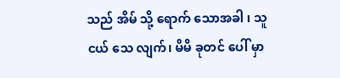သည် အိမ် သို့ ရောက် သောအခါ ၊ သူငယ် သေ လျက်၊ မိမိ ခုတင် ပေါ် မှာ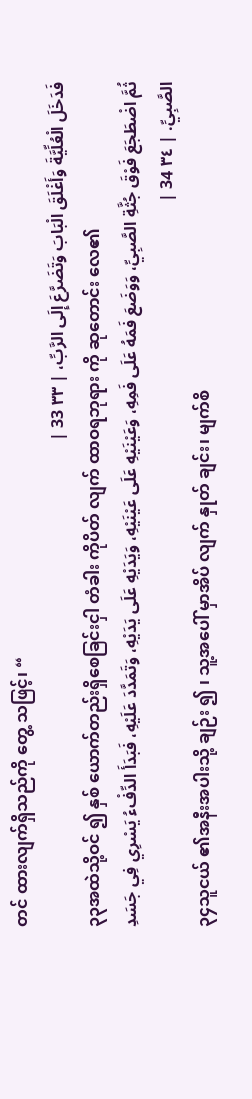တင် ထားလျက်ရှိသည်ကို တွေ့ သဖြင့်၊ “
فَدَخَلَ الْعُلِّيَّةَ وَأَغْلَقَ الْبَابَ وَتَضَرَّعَ إِلَى الرَّبِّ، | ٣٣ 33 |
၃၃အထဲသို့ဝင် ၍ နှစ် ယောက်တည်းရှိစေခြင်းငှါ တံခါး ကိုပိတ် လျက် ထာဝရဘုရား ကို ဆုတောင်း လေ၏
ثُمَّ اضْطَجَعَ فَوْقَ جُثَّةِ الصَّبِيِّ، وَوَضَعَ فَمَهُ عَلَى فَمِهِ، وَعَيْنَيْهِ عَلَى عَيْنَيْهِ، وَيَدَيْهِ عَلَى يَدَيْهِ، وَتَمَدَّدَ عَلَيْهِ، فَبَدَأَ الدِّفْءُ يَسْرِي فِي جَسَدِ الصَّبِيِّ. | ٣٤ 34 |
၃၄သူငယ် ၏အနီးအပါးသို့ ချဉ်း ၍ ၊ သူ့အပေါ် မှာအိပ် လျက် နှုတ် ချင်း၊ မျက်စိ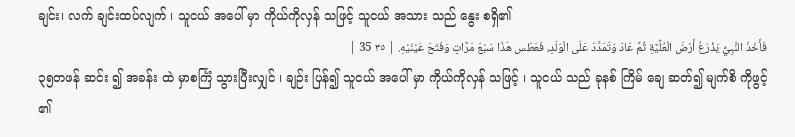ချင်း၊ လက် ချင်းထပ်လျက် ၊ သူငယ် အပေါ် မှာ ကိုယ်ကိုလှန် သဖြင့် သူငယ် အသား သည် နွေး စရှိ၏
فَأَخَذَ النَّبِيُّ يَذْرَعُ أَرْضَ الْعُلِّيَّةِ ثُمَّ عَادَ وَتَمَدَّدَ عَلَى الْوَلَدِ، فَعَطَس هَذَا سَبْعَ مَرَّاتٍ وَفَتَحَ عَيْنَيْهِ. | ٣٥ 35 |
၃၅တဖန် ဆင်း ၍ အခန်း ထဲ မှာစင်္ကြံ သွားပြီးလျှင် ၊ ချဉ်း ပြန်၍ သူငယ် အပေါ် မှာ ကိုယ်ကိုလှန် သဖြင့် ၊ သူငယ် သည် ခုနစ် ကြိမ် ချေ ဆတ်၍ မျက်စိ ကိုဖွင့် ၏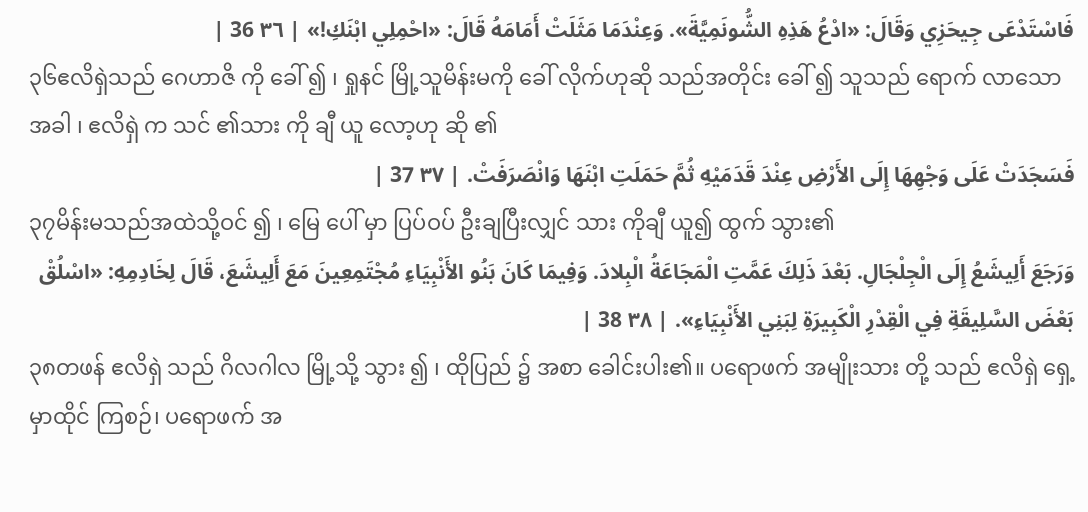فَاسْتَدْعَى جِيحَزِي وَقَالَ: «ادْعُ هَذِهِ الشُّونَمِيَّةَ». وَعِنْدَمَا مَثَلَتْ أَمَامَهُ قَالَ: «احْمِلِي ابْنَكِ!» | ٣٦ 36 |
၃၆ဧလိရှဲသည် ဂေဟာဇိ ကို ခေါ် ၍ ၊ ရှုနင် မြို့သူမိန်းမကို ခေါ် လိုက်ဟုဆို သည်အတိုင်း ခေါ် ၍ သူသည် ရောက် လာသောအခါ ၊ ဧလိရှဲ က သင် ၏သား ကို ချီ ယူ လော့ဟု ဆို ၏
فَسَجَدَتْ عَلَى وَجْهِهَا إِلَى الأَرْضِ عِنْدَ قَدَمَيْهِ ثُمَّ حَمَلَتِ ابْنَهَا وَانْصَرَفَتْ. | ٣٧ 37 |
၃၇မိန်းမသည်အထဲသို့ဝင် ၍ ၊ မြေ ပေါ် မှာ ပြပ်ဝပ် ဦးချပြီးလျှင် သား ကိုချီ ယူ၍ ထွက် သွား၏
وَرَجَعَ أَلِيشَعُ إِلَى الْجِلْجَالِ. بَعْدَ ذَلِكَ عَمَّتِ الْمَجَاعَةُ الْبِلادَ. وَفِيمَا كَانَ بَنُو الأَنْبِيَاءِ مُجْتَمِعِينَ مَعَ أَلِيشَعَ، قَالَ لِخَادِمِهِ: «اسْلُقْ بَعْضَ السَّلِيقَةِ فِي الْقِدْرِ الْكَبِيرَةِ لِبَنِي الأَنْبِيَاءِ». | ٣٨ 38 |
၃၈တဖန် ဧလိရှဲ သည် ဂိလဂါလ မြို့သို့ သွား ၍ ၊ ထိုပြည် ၌ အစာ ခေါင်းပါး၏။ ပရောဖက် အမျိုးသား တို့ သည် ဧလိရှဲ ရှေ့ မှာထိုင် ကြစဉ်၊ ပရောဖက် အ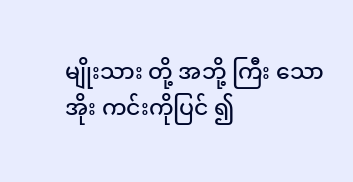မျိုးသား တို့ အဘို့ ကြီး သော အိုး ကင်းကိုပြင် ၍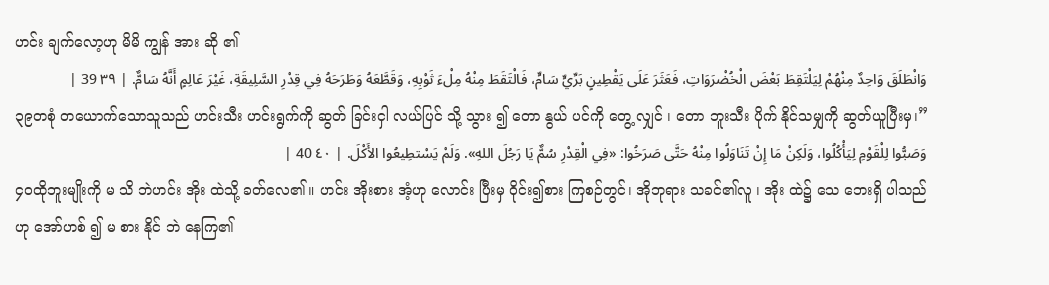ဟင်း ချက်လော့ဟု မိမိ ကျွန် အား ဆို ၏
وَانْطَلَقَ وَاحِدٌ مِنْهُمْ لِيَلْتَقِطَ بَعْضَ الْخُضْرَوَاتِ، فَعَثَرَ عَلَى يَقْطِينٍ بَرِّيٍّ سَامٍّ، فَالْتَقَطَ مِنْهُ مِلْءَ ثَوْبِهِ، وَقَطَّعَهُ وَطَرَحَهُ فِي قِدْرِ السَّلِيقَةِ، غَيْرَ عَالِمٍ أَنَّهُ سَامٌّ. | ٣٩ 39 |
၃၉တစုံ တယောက်သောသူသည် ဟင်းသီး ဟင်းရွက်ကို ဆွတ် ခြင်းငှါ လယ်ပြင် သို့ သွား ၍ တော နွယ် ပင်ကို တွေ့ လျှင် ၊ တော ဘူးသီး ပိုက် နိုင်သမျှကို ဆွတ်ယူပြီးမှ၊”
وَصَبُّوا لِلْقَوْمِ لِيَأْكُلُوا، وَلَكِنْ مَا إِنْ تَنَاوَلُوا مِنْهُ حَتَّى صَرَخُوا: «فِي الْقِدْرِ سُمٌّ يَا رَجُلَ اللهِ». وَلَمْ يَسْتطِيعُوا الأَكْلَ. | ٤٠ 40 |
၄၀ထိုဘူးမျိုးကို မ သိ ဘဲဟင်း အိုး ထဲသို့ ခတ်လေ၏။ ဟင်း အိုးစား အံ့ဟု လောင်း ပြီးမှ ဝိုင်း၍စား ကြစဉ်တွင်၊ အိုဘုရား သခင်၏လူ ၊ အိုး ထဲ၌ သေ ဘေးရှိ ပါသည်ဟု အော်ဟစ် ၍ မ စား နိုင် ဘဲ နေကြ၏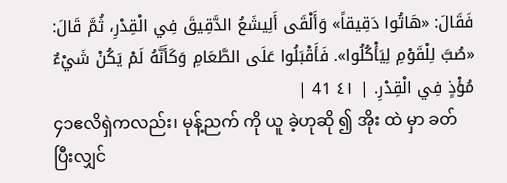فَقَالَ: «هَاتُوا دَقِيقاً» وَأَلْقَى أَلِيشَعُ الدَّقِيقَ فِي الْقِدْرِ، ثُمَّ قَالَ: «صُبَّ لِلْقَوْمِ لِيَأْكُلُوا». فَأَقْبَلُوا عَلَى الطَّعَامِ وَكَأَنَّهُ لَمْ يَكُنْ شَيْءٌ مُؤْذٍ فِي الْقِدْرِ. | ٤١ 41 |
၄၁ဧလိရှဲကလည်း၊ မုန့်ညက် ကို ယူ ခဲ့ဟုဆို ၍ အိုး ထဲ မှာ ခတ် ပြီးလျှင်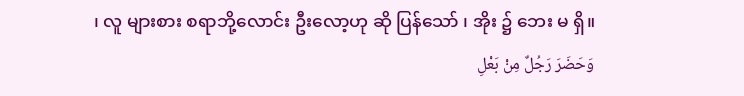၊ လူ များစား စရာဘို့လောင်း ဦးလော့ဟု ဆို ပြန်သော် ၊ အိုး ၌ ဘေး မ ရှိ။
وَحَضَرَ رَجُلٌ مِنْ بَعْلِ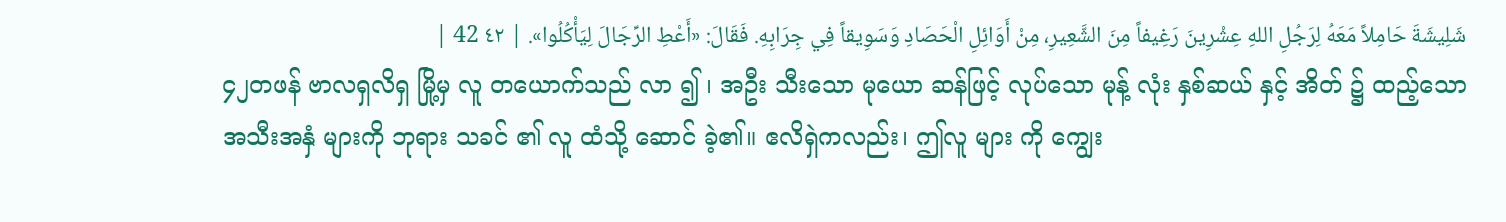شَلِيشَةَ حَامِلاً مَعَهُ لِرَجُلِ اللهِ عِشْرِينَ رَغِيفاً مِنَ الشَّعِيرِ، مِنْ أَوَائِلِ الْحَصَادِ وَسَوِيقاً فِي جِرَابِهِ. فَقَالَ: «أَعْطِ الرِّجَالَ لِيَأْكُلُوا». | ٤٢ 42 |
၄၂တဖန် ဗာလရှလိရှ မြို့မှ လူ တယောက်သည် လာ ၍ ၊ အဦး သီးသော မုယော ဆန်ဖြင့် လုပ်သော မုန့် လုံး နှစ်ဆယ် နှင့် အိတ် ၌ ထည့်သော အသီးအနှံ များကို ဘုရား သခင် ၏ လူ ထံသို့ ဆောင် ခဲ့၏။ ဧလိရှဲကလည်း၊ ဤလူ များ ကို ကျွေး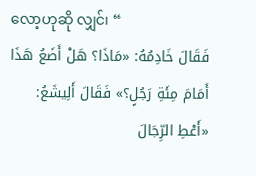လော့ဟုဆို လျှင်၊ “
فَقَالَ خَادِمُهُ: «مَاذَا؟ هَلْ أَضَعُ هَذَا أَمَامَ مِئَةِ رَجُلٍ؟» فَقَالَ أَلِيشَعُ: «أَعْطِ الرِّجَالَ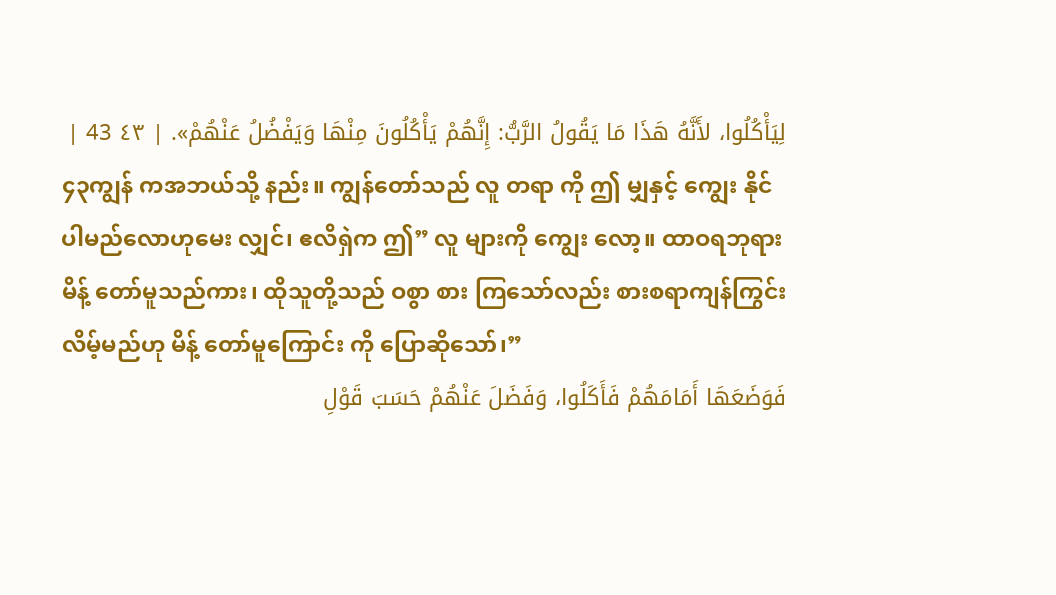لِيَأْكُلُوا، لأَنَّهُ هَذَا مَا يَقُولُ الرَّبُّ: إِنَّهُمْ يَأْكُلُونَ مِنْهَا وَيَفْضُلُ عَنْهُمْ». | ٤٣ 43 |
၄၃ကျွန် ကအဘယ်သို့ နည်း။ ကျွန်တော်သည် လူ တရာ ကို ဤ မျှနှင့် ကျွေး နိုင်ပါမည်လောဟုမေး လျှင်၊ ဧလိရှဲက ဤ” လူ များကို ကျွေး လော့။ ထာဝရဘုရား မိန့် တော်မူသည်ကား၊ ထိုသူတို့သည် ဝစွာ စား ကြသော်လည်း စားစရာကျန်ကြွင်း လိမ့်မည်ဟု မိန့် တော်မူကြောင်း ကို ပြောဆိုသော်၊”
فَوَضَعَهَا أَمَامَهُمْ فَأَكَلُوا، وَفَضَلَ عَنْهُمْ حَسَبَ قَوْلِ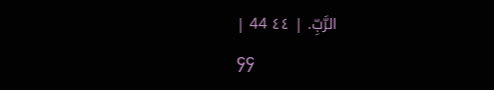الرَّبِّ. | ٤٤ 44 |
၄၄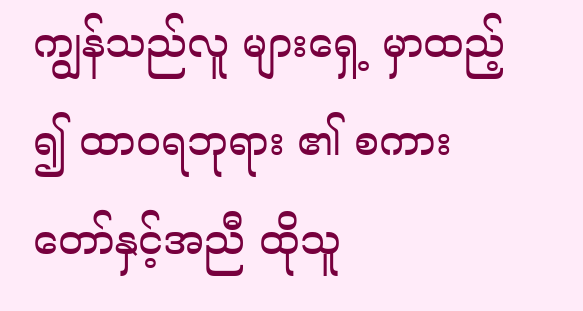ကျွန်သည်လူ များရှေ့ မှာထည့် ၍ ထာဝရဘုရား ၏ စကား တော်နှင့်အညီ ထိုသူ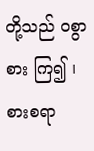တို့သည် ဝစွာစား ကြ၍ ၊ စားစရာ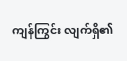ကျန်ကြွင်း လျက်ရှိ၏